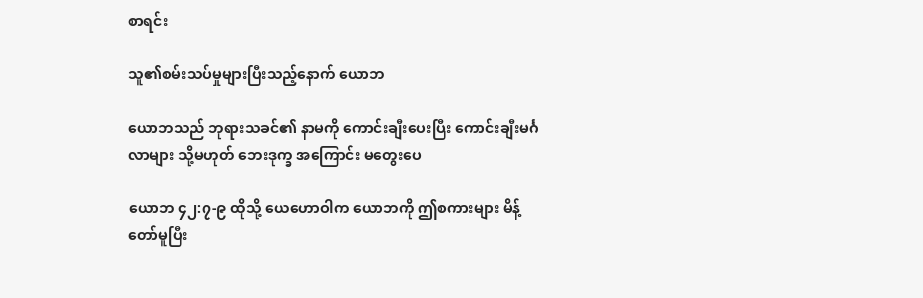စာရင်း

သူ၏စမ်းသပ်မှုများပြီးသည့်နောက် ယောဘ

ယောဘသည် ဘုရားသခင်၏ နာမကို ကောင်းချီးပေးပြီး ကောင်းချီးမင်္ဂလာများ သို့မဟုတ် ဘေးဒုက္ခ အကြောင်း မတွေးပေ

ယောဘ ၄၂:၇-၉ ထိုသို့ ယေဟောဝါက ယောဘကို ဤစကားများ မိန့်တော်မူပြီး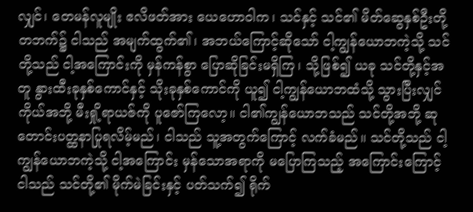လျှင်၊ တေမန်လူမျိုး ဧလိဖတ်အား ယေဟောဝါက၊ သင်နှင့် သင်၏ မိတ်ဆွေနှစ်ဦးတို့တဘက်၌ ငါသည် အမျက်ထွက်၏၊ အဘယ်ကြောင့်ဆိုသော် ငါ့ကျွန်ယောဘကဲ့သို့ သင်တို့သည် ငါ့အကြောင်းကို မှန်ကန်စွာ ပြောဆိုခြင်းမရှိကြ၊ သို့ဖြစ်၍ ယခု သင်တို့နှင့်အတူ နွားထီးခုနှစ်ကောင်နှင့် သိုးခုနှစ်ကောင်ကို ယူ၍ ငါ့ကျွန်ယောဘထံသို့ သွားပြီးလျှင် ကိုယ်အဘို့ မီးရှို့ရာယဇ်ကို ပူဇော်ကြလော့။ ငါ၏ကျွန်ယောဘသည် သင်တို့အဘို့ ဆုတောင်းပတ္ထနာပြုရလိမ့်မည်၊ ငါသည် သူ့အတွက်ကြောင့် လက်ခံမည်။ သင်တို့သည် ငါ့ကျွန်ယောဘကဲ့သို့ ငါ့အကြောင်း မှန်သောအရာကို မပြောကြသည့် အကြောင်းကြောင့် ငါသည် သင်တို့၏ မိုက်မဲခြင်းနှင့် ပတ်သက်၍ ရိုက်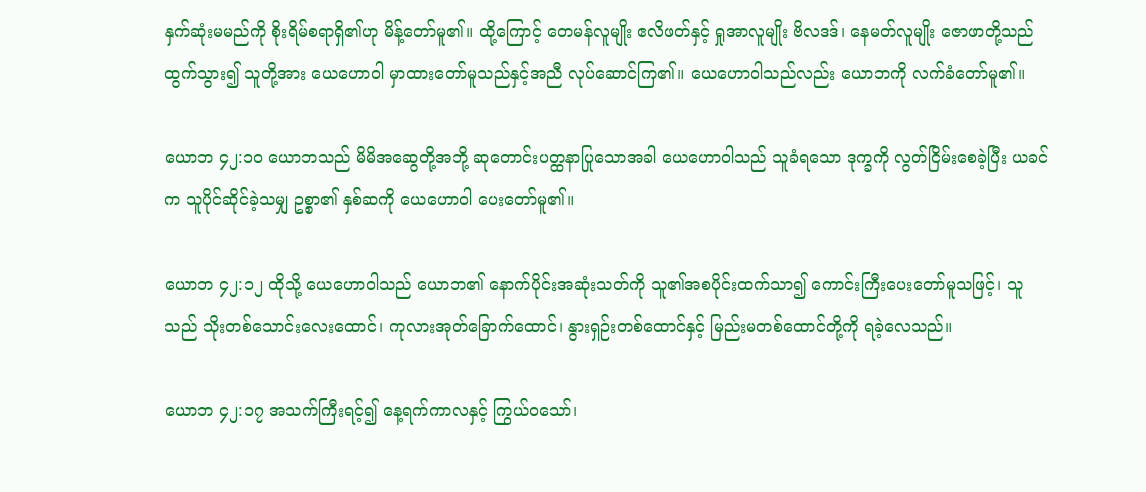နှက်ဆုံးမမည်ကို စိုးရိမ်စရာရှိ၏ဟု မိန့်တော်မူ၏။ ထို့ကြောင့် တေမန်လူမျိုး ဧလိဖတ်နှင့် ရှုအာလူမျိုး ဗိလဒဒ်၊ နေမတ်လူမျိုး ဇောဖာတို့သည် ထွက်သွား၍ သူတို့အား ယေဟောဝါ မှာထားတော်မူသည်နှင့်အညီ လုပ်ဆောင်ကြ၏။ ယေဟောဝါသည်လည်း ယောဘကို လက်ခံတော်မူ၏။

ယောဘ ၄၂:၁၀ ယောဘသည် မိမိအဆွေတို့အဘို့ ဆုတောင်းပတ္ထနာပြုသောအခါ ယေဟောဝါသည် သူခံရသော ဒုက္ခကို လွတ်ငြိမ်းစေခဲ့ပြီး ယခင်က သူပိုင်ဆိုင်ခဲ့သမျှ ဥစ္စာ၏ နှစ်ဆကို ယေဟောဝါ ပေးတော်မူ၏။

ယောဘ ၄၂:၁၂ ထိုသို့ ယေဟောဝါသည် ယောဘ၏ နောက်ပိုင်းအဆုံးသတ်ကို သူ၏အစပိုင်းထက်သာ၍ ကောင်းကြီးပေးတော်မူသဖြင့်၊ သူသည် သိုးတစ်သောင်းလေးထောင်၊ ကုလားအုတ်ခြောက်ထောင်၊ နွားရှဉ်းတစ်ထောင်နှင့် မြည်းမတစ်ထောင်တို့ကို ရခဲ့လေသည်။

ယောဘ ၄၂:၁၇ အသက်ကြီးရင့်၍ နေ့ရက်ကာလနှင့် ကြွယ်ဝသော်၊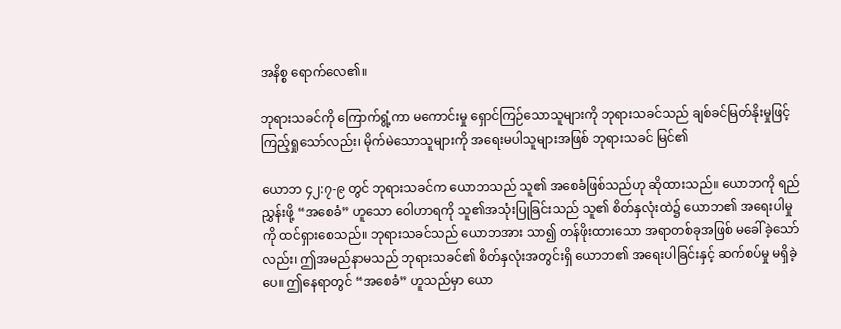အနိစ္စ ရောက်လေ၏။

ဘုရားသခင်ကို ကြောက်ရွံ့ကာ မကောင်းမှု ရှောင်ကြဉ်သောသူများကို ဘုရားသခင်သည် ချစ်ခင်မြတ်နိုးမှုဖြင့် ကြည့်ရှုသော်လည်း၊ မိုက်မဲသောသူများကို အရေးမပါသူများအဖြစ် ဘုရားသခင် မြင်၏

ယောဘ ၄၂:၇-၉ တွင် ဘုရားသခင်က ယောဘသည် သူ၏ အစေခံဖြစ်သည်ဟု ဆိုထားသည်။ ယောဘကို ရည်ညွှန်းဖို့ “အစေခံ” ဟူသော ဝေါဟာရကို သူ၏အသုံးပြုခြင်းသည် သူ၏ စိတ်နှလုံးထဲ၌ ယောဘ၏ အရေးပါမှုကို ထင်ရှားစေသည်။ ဘုရားသခင်သည် ယောဘအား သာ၍ တန်ဖိုးထားသော အရာတစ်ခုအဖြစ် မခေါ်ခဲ့သော်လည်း၊ ဤအမည်နာမသည် ဘုရားသခင်၏ စိတ်နှလုံးအတွင်းရှိ ယောဘ၏ အရေးပါခြင်းနှင့် ဆက်စပ်မှု မရှိခဲ့ပေ။ ဤနေရာတွင် “အစေခံ” ဟူသည်မှာ ယော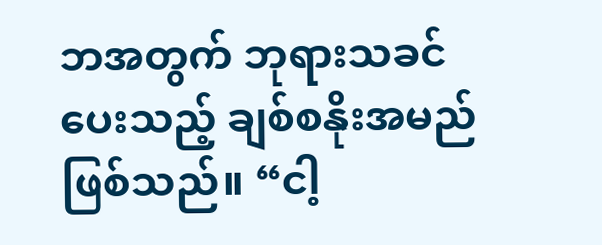ဘအတွက် ဘုရားသခင်ပေးသည့် ချစ်စနိုးအမည် ဖြစ်သည်။ “ငါ့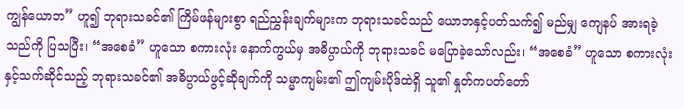ကျွန်ယောဘ” ဟူ၍ ဘုရားသခင်၏ ကြိမ်ဖန်များစွာ ရည်ညွှန်းချက်များက ဘုရားသခင်သည် ယောဘနှင့်ပတ်သက်၍ မည်မျှ ကျေနပ် အားရခဲ့သည်ကို ပြသပြီး၊ “အစေခံ” ဟူသော စကားလုံး နောက်ကွယ်မှ အဓိပ္ပာယ်ကို ဘုရားသခင် မပြောခဲ့သော်လည်း၊ “အစေခံ” ဟူသော စကားလုံးနှင့်သက်ဆိုင်သည့် ဘုရားသခင်၏ အဓိပ္ပာယ်ဖွင့်ဆိုချက်ကို သမ္မာကျမ်း၏ ဤကျမ်းပိုဒ်ထဲရှိ သူ၏ နှုတ်ကပတ်တော်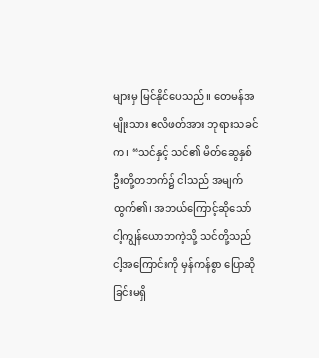များမှ မြင်နိုင်ပေသည်။ တေမန်အမျိုးသား ဧလိဖတ်အား ဘုရားသခင်က၊ “သင်နှင့် သင်၏ မိတ်ဆွေနှစ်ဦးတို့တဘက်၌ ငါသည် အမျက်ထွက်၏၊ အဘယ်ကြောင့်ဆိုသော် ငါ့ကျွန်ယောဘကဲ့သို့ သင်တို့သည် ငါ့အကြောင်းကို မှန်ကန်စွာ ပြောဆိုခြင်းမရှိ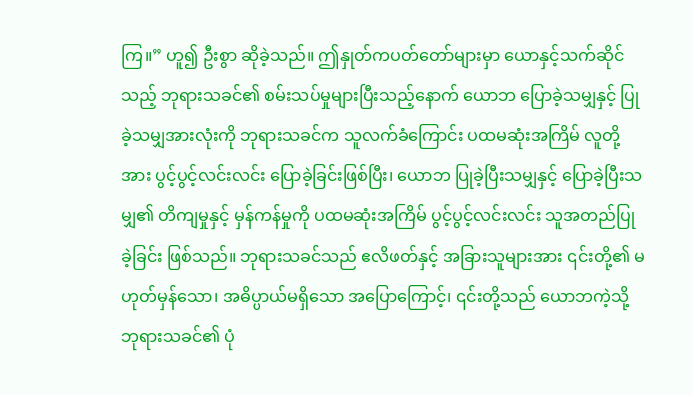ကြ။” ဟူ၍ ဦးစွာ ဆိုခဲ့သည်။ ဤနှုတ်ကပတ်တော်များမှာ ယောနှင့်သက်ဆိုင်သည့် ဘုရားသခင်၏ စမ်းသပ်မှုများပြီးသည့်နောက် ယောဘ ပြောခဲ့သမျှနှင့် ပြုခဲ့သမျှအားလုံးကို ဘုရားသခင်က သူလက်ခံကြောင်း ပထမဆုံးအကြိမ် လူတို့အား ပွင့်ပွင့်လင်းလင်း ပြောခဲ့ခြင်းဖြစ်ပြီး၊ ယောဘ ပြုခဲ့ပြီးသမျှနှင့် ပြောခဲ့ပြီးသမျှ၏ တိကျမှုနှင့် မှန်ကန်မှုကို ပထမဆုံးအကြိမ် ပွင့်ပွင့်လင်းလင်း သူအတည်ပြုခဲ့ခြင်း ဖြစ်သည်။ ဘုရားသခင်သည် ဧလိဖတ်နှင့် အခြားသူများအား ၎င်းတို့၏ မဟုတ်မှန်သော၊ အဓိပ္ပာယ်မရှိသော အပြောကြောင့်၊ ၎င်းတို့သည် ယောဘကဲ့သို့ ဘုရားသခင်၏ ပုံ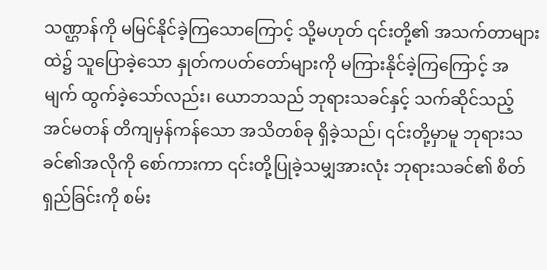သဏ္ဌာန်ကို မမြင်နိုင်ခဲ့ကြသောကြောင့် သို့မဟုတ် ၎င်းတို့၏ အသက်တာများထဲ၌ သူပြောခဲ့သော နှုတ်ကပတ်တော်များကို မကြားနိုင်ခဲ့ကြကြောင့် အမျက် ထွက်ခဲ့သော်လည်း၊ ယောဘသည် ဘုရားသခင်နှင့် သက်ဆိုင်သည့် အင်မတန် တိကျမှန်ကန်သော အသိတစ်ခု ရှိခဲ့သည်၊ ၎င်းတို့မှာမူ ဘုရားသခင်၏အလိုကို စော်ကားကာ ၎င်းတို့ပြုခဲ့သမျှအားလုံး ဘုရားသခင်၏ စိတ်ရှည်ခြင်းကို စမ်း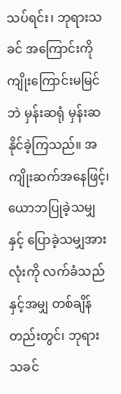သပ်ရင်း၊ ဘုရားသခင် အကြောင်းကို ကျိုးကြောင်းမမြင်ဘဲ မှန်းဆရုံ မှန်းဆနိုင်ခဲ့ကြသည်။ အကျိုးဆက်အနေဖြင့်၊ ယောဘပြုခဲ့သမျှနှင့် ပြောခဲ့သမျှအားလုံးကို လက်ခံသည်နှင့်အမျှ တစ်ချိန်တည်းတွင်၊ ဘုရားသခင်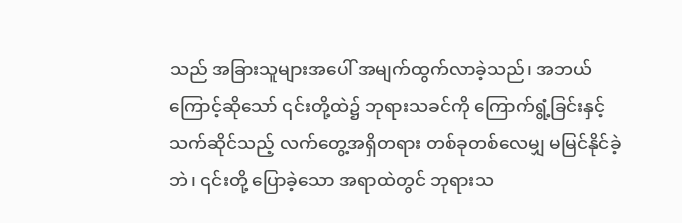သည် အခြားသူများအပေါ် အမျက်ထွက်လာခဲ့သည်၊ အဘယ်ကြောင့်ဆိုသော် ၎င်းတို့ထဲ၌ ဘုရားသခင်ကို ကြောက်ရွံ့ခြင်းနှင့် သက်ဆိုင်သည့် လက်တွေ့အရှိတရား တစ်ခုတစ်လေမျှ မမြင်နိုင်ခဲ့ဘဲ၊ ၎င်းတို့ ပြောခဲ့သော အရာထဲတွင် ဘုရားသ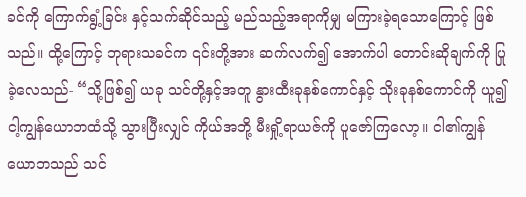ခင်ကို ကြောက်ရွံ့ခြင်း နှင့်သက်ဆိုင်သည့် မည်သည့်အရာကိုမျှ မကြားခဲ့ရသောကြောင့် ဖြစ်သည်။ ထို့ကြောင့် ဘုရားသခင်က ၎င်းတို့အား ဆက်လက်၍ အောက်ပါ တောင်းဆိုချက်ကို ပြုခဲ့လေသည်- “သို့ဖြစ်၍ ယခု သင်တို့နှင့်အတူ နွားထီးခုနစ်ကောင်နှင့် သိုးခုနစ်ကောင်ကို ယူ၍ ငါ့ကျွန်ယောဘထံသို့ သွားပြီးလျှင် ကိုယ်အဘို့ မီးရှို့ရာယဇ်ကို ပူဇော်ကြလော့။ ငါ၏ကျွန်ယောဘသည် သင်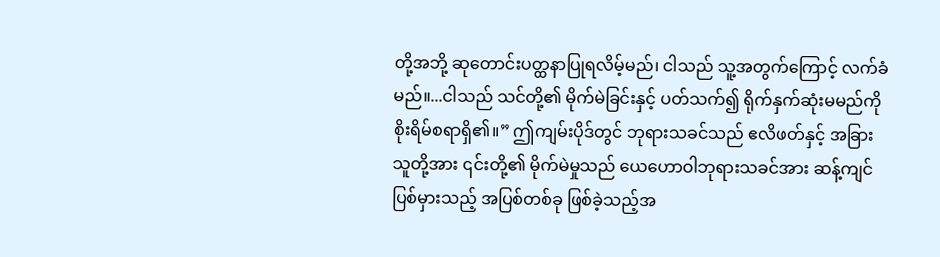တို့အဘို့ ဆုတောင်းပတ္ထနာပြုရလိမ့်မည်၊ ငါသည် သူ့အတွက်ကြောင့် လက်ခံမည်။...ငါသည် သင်တို့၏ မိုက်မဲခြင်းနှင့် ပတ်သက်၍ ရိုက်နှက်ဆုံးမမည်ကို စိုးရိမ်စရာရှိ၏။” ဤကျမ်းပိုဒ်တွင် ဘုရားသခင်သည် ဧလိဖတ်နှင့် အခြားသူတို့အား ၎င်းတို့၏ မိုက်မဲမှုသည် ယေဟောဝါဘုရားသခင်အား ဆန့်ကျင်ပြစ်မှားသည့် အပြစ်တစ်ခု ဖြစ်ခဲ့သည့်အ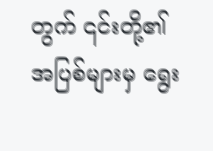တွက် ၎င်းတို့၏အပြစ်များမှ ရွေး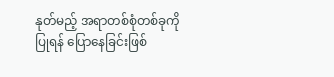နုတ်မည့် အရာတစ်စုံတစ်ခုကိုပြုရန် ပြောနေခြင်းဖြစ်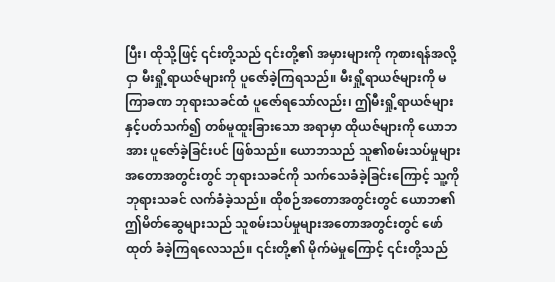ပြီး၊ ထိုသို့ဖြင့် ၎င်းတို့သည် ၎င်းတို့၏ အမှားများကို ကုစားရန်အလို့ငှာ မီးရှို့ရာယဇ်များကို ပူဇော်ခဲ့ကြရသည်။ မီးရှို့ရာယဇ်များကို မကြာခဏ ဘုရားသခင်ထံ ပူဇော်ရသော်လည်း၊ ဤမီးရှို့ရာယဇ်များနှင့်ပတ်သက်၍ တစ်မူထူးခြားသော အရာမှာ ထိုယဇ်များကို ယောဘအား ပူဇော်ခဲ့ခြင်းပင် ဖြစ်သည်။ ယောဘသည် သူ၏စမ်းသပ်မှုများ အတောအတွင်းတွင် ဘုရားသခင်ကို သက်သေခံခဲ့ခြင်းကြောင့် သူ့ကို ဘုရားသခင် လက်ခံခဲ့သည်။ ထိုစဉ်အတောအတွင်းတွင် ယောဘ၏ ဤမိတ်ဆွေများသည် သူစမ်းသပ်မှုများအတောအတွင်းတွင် ဖော်ထုတ် ခံခဲ့ကြရလေသည်။ ၎င်းတို့၏ မိုက်မဲမှုကြောင့် ၎င်းတို့သည်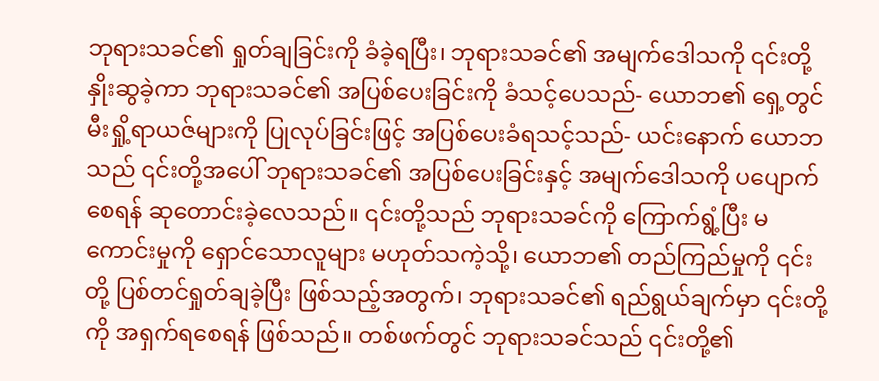ဘုရားသခင်၏ ရှုတ်ချခြင်းကို ခံခဲ့ရပြီး၊ ဘုရားသခင်၏ အမျက်ဒေါသကို ၎င်းတို့ နှိုးဆွခဲ့ကာ ဘုရားသခင်၏ အပြစ်ပေးခြင်းကို ခံသင့်ပေသည်- ယောဘ၏ ရှေ့တွင် မီးရှို့ရာယဇ်များကို ပြုလုပ်ခြင်းဖြင့် အပြစ်ပေးခံရသင့်သည်- ယင်းနောက် ယောဘသည် ၎င်းတို့အပေါ် ဘုရားသခင်၏ အပြစ်ပေးခြင်းနှင့် အမျက်ဒေါသကို ပပျောက်စေရန် ဆုတောင်းခဲ့လေသည်။ ၎င်းတို့သည် ဘုရားသခင်ကို ကြောက်ရွံ့ပြီး မကောင်းမှုကို ရှောင်သောလူများ မဟုတ်သကဲ့သို့၊ ယောဘ၏ တည်ကြည်မှုကို ၎င်းတို့ ပြစ်တင်ရှုတ်ချခဲ့ပြီး ဖြစ်သည့်အတွက်၊ ဘုရားသခင်၏ ရည်ရွယ်ချက်မှာ ၎င်းတို့ကို အရှက်ရစေရန် ဖြစ်သည်။ တစ်ဖက်တွင် ဘုရားသခင်သည် ၎င်းတို့၏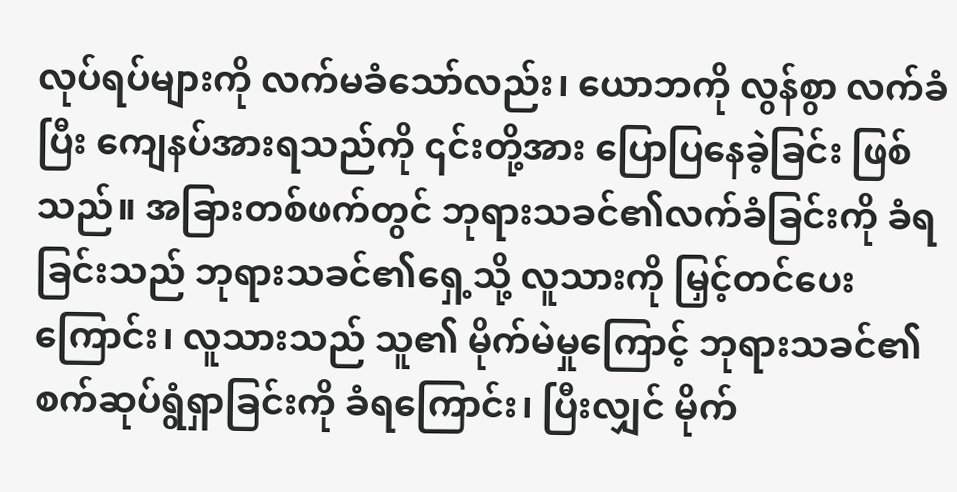လုပ်ရပ်များကို လက်မခံသော်လည်း၊ ယောဘကို လွန်စွာ လက်ခံပြီး ကျေနပ်အားရသည်ကို ၎င်းတို့အား ပြောပြနေခဲ့ခြင်း ဖြစ်သည်။ အခြားတစ်ဖက်တွင် ဘုရားသခင်၏လက်ခံခြင်းကို ခံရခြင်းသည် ဘုရားသခင်၏ရှေ့သို့ လူသားကို မြှင့်တင်ပေးကြောင်း၊ လူသားသည် သူ၏ မိုက်မဲမှုကြောင့် ဘုရားသခင်၏ စက်ဆုပ်ရွံရှာခြင်းကို ခံရကြောင်း၊ ပြီးလျှင် မိုက်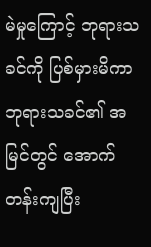မဲမှုကြောင့် ဘုရားသခင်ကို ပြစ်မှားမိကာ ဘုရားသခင်၏ အမြင်တွင် အောက်တန်းကျပြီး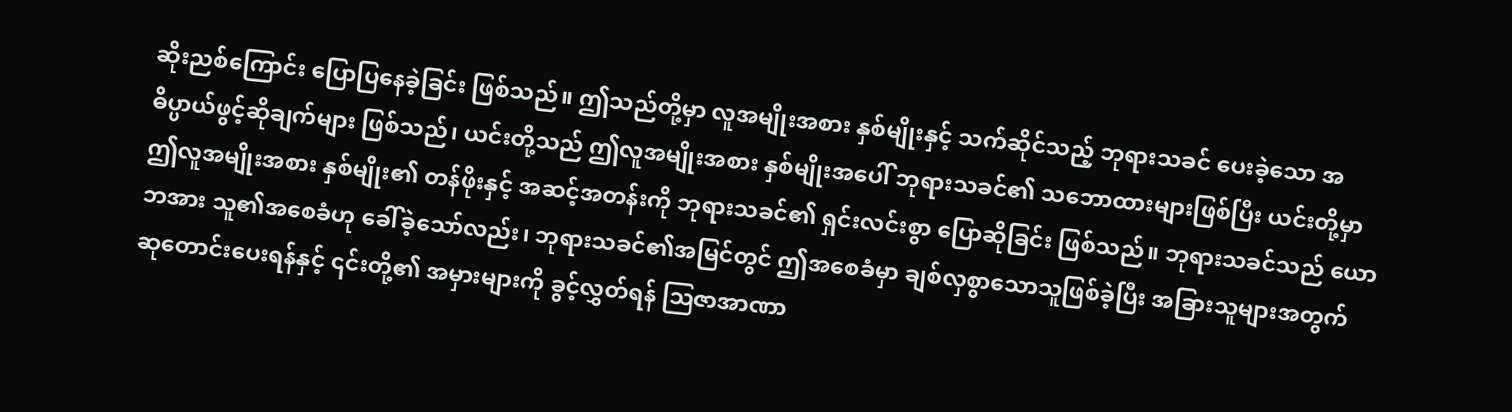ဆိုးညစ်ကြောင်း ပြောပြနေခဲ့ခြင်း ဖြစ်သည်။ ဤသည်တို့မှာ လူအမျိုးအစား နှစ်မျိုးနှင့် သက်ဆိုင်သည့် ဘုရားသခင် ပေးခဲ့သော အဓိပ္ပာယ်ဖွင့်ဆိုချက်များ ဖြစ်သည်၊ ယင်းတို့သည် ဤလူအမျိုးအစား နှစ်မျိုးအပေါ် ဘုရားသခင်၏ သဘောထားများဖြစ်ပြီး ယင်းတို့မှာ ဤလူအမျိုးအစား နှစ်မျိုး၏ တန်ဖိုးနှင့် အဆင့်အတန်းကို ဘုရားသခင်၏ ရှင်းလင်းစွာ ပြောဆိုခြင်း ဖြစ်သည်။ ဘုရားသခင်သည် ယောဘအား သူ၏အစေခံဟု ခေါ်ခဲ့သော်လည်း၊ ဘုရားသခင်၏အမြင်တွင် ဤအစေခံမှာ ချစ်လှစွာသောသူဖြစ်ခဲ့ပြီး အခြားသူများအတွက် ဆုတောင်းပေးရန်နှင့် ၎င်းတို့၏ အမှားများကို ခွင့်လွှတ်ရန် ဩဇာအာဏာ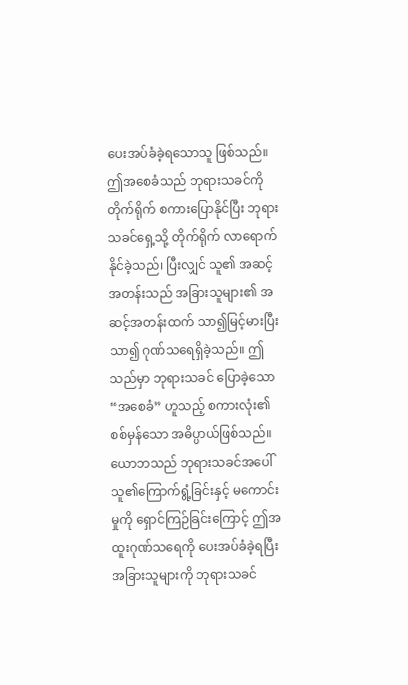ပေးအပ်ခံခဲ့ရသောသူ ဖြစ်သည်။ ဤအစေခံသည် ဘုရားသခင်ကို တိုက်ရိုက် စကားပြောနိုင်ပြီး ဘုရားသခင်ရှေ့သို့ တိုက်ရိုက် လာရောက်နိုင်ခဲ့သည်၊ ပြီးလျှင် သူ၏ အဆင့်အတန်းသည် အခြားသူများ၏ အဆင့်အတန်းထက် သာ၍မြင့်မားပြီး သာ၍ ဂုဏ်သရေရှိခဲ့သည်။ ဤသည်မှာ ဘုရားသခင် ပြောခဲ့သော “အစေခံ” ဟူသည့် စကားလုံး၏ စစ်မှန်သော အဓိပ္ပာယ်ဖြစ်သည်။ ယောဘသည် ဘုရားသခင်အပေါ် သူ၏ကြောက်ရွံ့ခြင်းနှင့် မကောင်းမှုကို ရှောင်ကြဉ်ခြင်းကြောင့် ဤအထူးဂုဏ်သရေကို ပေးအပ်ခံခဲ့ရပြီး အခြားသူများကို ဘုရားသခင်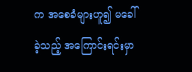က အစေခံများဟူ၍ မခေါ်ခဲ့သည့် အကြောင်းရင်းမှာ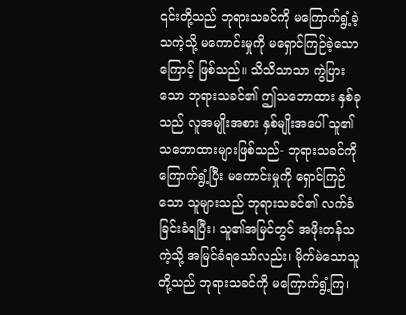၎င်းတို့သည် ဘုရားသခင်ကို မကြောက်ရွံ့ခဲ့သကဲ့သို့ မကောင်းမှုကို မရှောင်ကြဉ်ခဲ့သောကြောင့် ဖြစ်သည်။ သိသိသာသာ ကွဲပြားသော ဘုရားသခင်၏ ဤသဘောထား နှစ်ခုသည် လူအမျိုးအစား နှစ်မျိုးအပေါ် သူ၏သဘောထားများဖြစ်သည်- ဘုရားသခင်ကို ကြောက်ရွံ့ပြီး မကောင်းမှုကို ရှောင်ကြဉ်သော သူများသည် ဘုရားသခင်၏ လက်ခံခြင်းခံရပြီး၊ သူ၏အမြင်တွင် အဖိုးတန်သကဲ့သို့ အမြင်ခံရသော်လည်း၊ မိုက်မဲသောသူတို့သည် ဘုရားသခင်ကို မကြောက်ရွံ့ကြ၊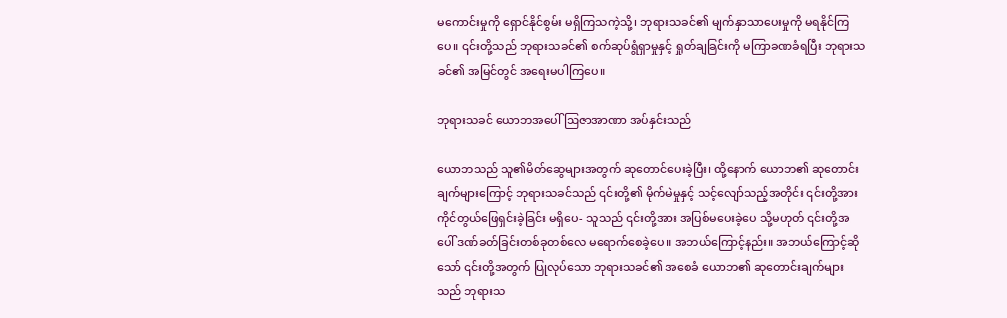မကောင်းမှုကို ရှောင်နိုင်စွမ်း မရှိကြသကဲ့သို့၊ ဘုရားသခင်၏ မျက်နှာသာပေးမှုကို မရနိုင်ကြပေ။ ၎င်းတို့သည် ဘုရားသခင်၏ စက်ဆုပ်ရွံရှာမှုနှင့် ရှုတ်ချခြင်းကို မကြာခဏခံရပြီး ဘုရားသခင်၏ အမြင်တွင် အရေးမပါကြပေ။

ဘုရားသခင် ယောဘအပေါ် ဩဇာအာဏာ အပ်နှင်းသည်

ယောဘသည် သူ၏မိတ်ဆွေများအတွက် ဆုတောင်ပေးခဲ့ပြီး၊ ထို့နောက် ယောဘ၏ ဆုတောင်းချက်များကြောင့် ဘုရားသခင်သည် ၎င်းတို့၏ မိုက်မဲမှုနှင့် သင့်လျော်သည့်အတိုင်း ၎င်းတို့အား ကိုင်တွယ်ဖြေရှင်းခဲ့ခြင်း မရှိပေ- သူသည် ၎င်းတို့အား အပြစ်မပေးခဲ့ပေ သို့မဟုတ် ၎င်းတို့အပေါ် ဒဏ်ခတ်ခြင်းတစ်ခုတစ်လေ မရောက်စေခဲ့ပေ။ အဘယ်ကြောင့်နည်း။ အဘယ်ကြောင့်ဆိုသော် ၎င်းတို့အတွက် ပြုလုပ်သော ဘုရားသခင်၏ အစေခံ ယောဘ၏ ဆုတောင်းချက်များသည် ဘုရားသ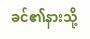ခင်၏နားသို့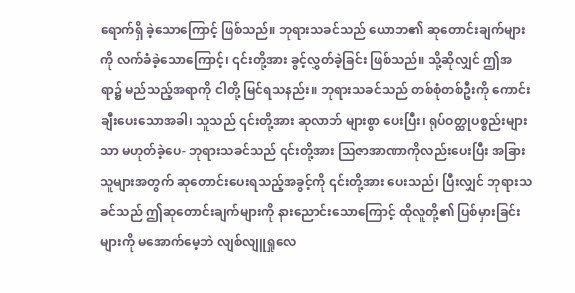ရောက်ရှိ ခဲ့သောကြောင့် ဖြစ်သည်။ ဘုရားသခင်သည် ယောဘ၏ ဆုတောင်းချက်များကို လက်ခံခဲ့သောကြောင့်၊ ၎င်းတို့အား ခွင့်လွှတ်ခဲ့ခြင်း ဖြစ်သည်။ သို့ဆိုလျှင် ဤအရာ၌ မည်သည့်အရာကို ငါတို့ မြင်ရသနည်း။ ဘုရားသခင်သည် တစ်စုံတစ်ဦးကို ကောင်းချီးပေးသောအခါ၊ သူသည် ၎င်းတို့အား ဆုလာဘ် များစွာ ပေးပြီး၊ ရုပ်ဝတ္ထုပစ္စည်းများသာ မဟုတ်ခဲ့ပေ- ဘုရားသခင်သည် ၎င်းတို့အား သြဇာအာဏာကိုလည်းပေးပြီး အခြားသူများအတွက် ဆုတောင်းပေးရသည့်အခွင့်ကို ၎င်းတို့အား ပေးသည်၊ ပြီးလျှင် ဘုရားသခင်သည် ဤဆုတောင်းချက်များကို နားညောင်းသောကြောင့် ထိုလူတို့၏ ပြစ်မှားခြင်းများကို မအောက်မေ့ဘဲ လျစ်လျူရှုလေ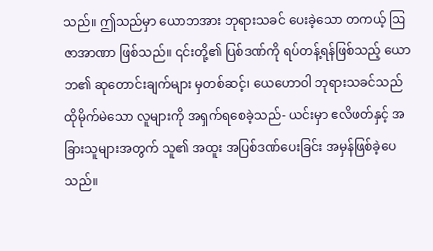သည်။ ဤသည်မှာ ယောဘအား ဘုရားသခင် ပေးခဲ့သော တကယ့် ဩဇာအာဏာ ဖြစ်သည်။ ၎င်းတို့၏ ပြစ်ဒဏ်ကို ရပ်တန့်ရန်ဖြစ်သည့် ယောဘ၏ ဆုတောင်းချက်များ မှတစ်ဆင့်၊ ယေဟောဝါ ဘုရားသခင်သည် ထိုမိုက်မဲသော လူများကို အရှက်ရစေခဲ့သည်- ယင်းမှာ ဧလိဖတ်နှင့် အခြားသူများအတွက် သူ၏ အထူး အပြစ်ဒဏ်ပေးခြင်း အမှန်ဖြစ်ခဲ့ပေသည်။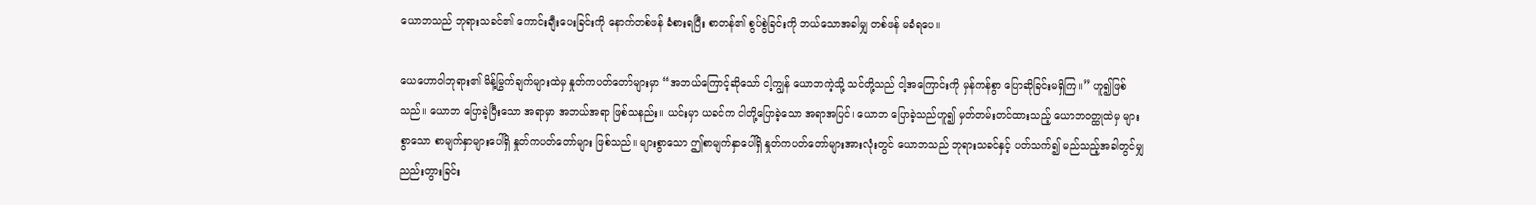ယောဘသည် ဘုရားသခင်၏ ကောင်းချီးပေးခြင်းကို နောက်တစ်ဖန် ခံစားရပြီး စာတန်၏ စွပ်စွဲခြင်းကို ဘယ်သောအခါမျှ တစ်ဖန် မခံရပေ။

ယေဟောဝါဘုရား၏ မိန့်မြွက်ချက်များထဲမှ နှုတ်ကပတ်တော်များမှာ “အဘယ်ကြောင့်ဆိုသော် ငါ့ကျွန် ယောဘကဲ့သို့ သင်တို့သည် ငါ့အကြောင်းကို မှန်ကန်စွာ ပြောဆိုခြင်းမရှိကြ။” ဟူ၍ဖြစ်သည်။ ယောဘ ပြောခဲ့ပြီးသော အရာမှာ အဘယ်အရာ ဖြစ်သနည်း။ ယင်းမှာ ယခင်က ငါတို့ပြောခဲ့သော အရာအပြင်၊ ယောဘ ပြောခဲ့သည်ဟူ၍ မှတ်တမ်းတင်ထားသည့် ယောဘဝတ္ထုထဲမှ များစွာသော စာမျက်နှာများပေါ်ရှိ နှုတ်ကပတ်တော်များ ဖြစ်သည်။ များစွာသော ဤစာမျက်နှာပေါ်ရှိ နှုတ်ကပတ်တော်များအားလုံးတွင် ယောဘသည် ဘုရားသခင်နှင့် ပတ်သက်၍ မည်သည့်အခါတွင်မျှ ညည်းတွားခြင်း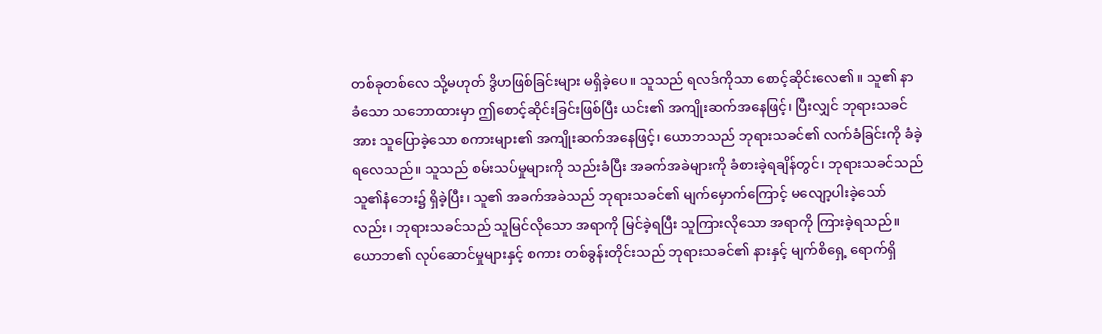တစ်ခုတစ်လေ သို့မဟုတ် ဒွိဟဖြစ်ခြင်းများ မရှိခဲ့ပေ။ သူသည် ရလဒ်ကိုသာ စောင့်ဆိုင်းလေ၏။ သူ၏ နာခံသော သဘောထားမှာ ဤစောင့်ဆိုင်းခြင်းဖြစ်ပြီး ယင်း၏ အကျိုးဆက်အနေဖြင့်၊ ပြီးလျှင် ဘုရားသခင်အား သူပြောခဲ့သော စကားများ၏ အကျိုးဆက်အနေဖြင့်၊ ယောဘသည် ဘုရားသခင်၏ လက်ခံခြင်းကို ခံခဲ့ရလေသည်။ သူသည် စမ်းသပ်မှုများကို သည်းခံပြီး အခက်အခဲများကို ခံစားခဲ့ရချိန်တွင်၊ ဘုရားသခင်သည် သူ၏နံဘေး၌ ရှိခဲ့ပြီး၊ သူ၏ အခက်အခဲသည် ဘုရားသခင်၏ မျက်မှောက်ကြောင့် မလျော့ပါးခဲ့သော်လည်း၊ ဘုရားသခင်သည် သူမြင်လိုသော အရာကို မြင်ခဲ့ရပြီး သူကြားလိုသော အရာကို ကြားခဲ့ရသည်။ ယောဘ၏ လုပ်ဆောင်မှုများနှင့် စကား တစ်ခွန်းတိုင်းသည် ဘုရားသခင်၏ နားနှင့် မျက်စိရှေ့ ရောက်ရှိ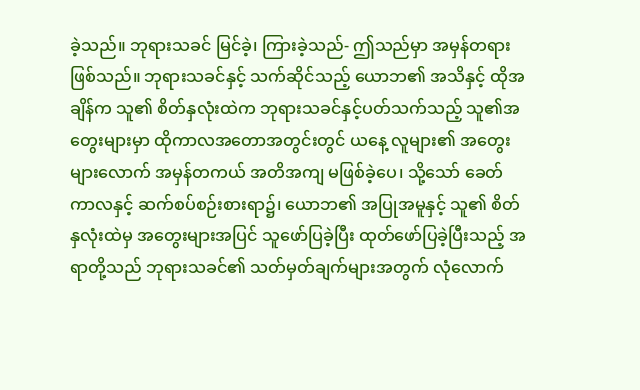ခဲ့သည်။ ဘုရားသခင် မြင်ခဲ့၊ ကြားခဲ့သည်- ဤသည်မှာ အမှန်တရား ဖြစ်သည်။ ဘုရားသခင်နှင့် သက်ဆိုင်သည့် ယောဘ၏ အသိနှင့် ထိုအချိန်က သူ၏ စိတ်နှလုံးထဲက ဘုရားသခင်နှင့်ပတ်သက်သည့် သူ၏အတွေးများမှာ ထိုကာလအတောအတွင်းတွင် ယနေ့ လူများ၏ အတွေးများလောက် အမှန်တကယ် အတိအကျ မဖြစ်ခဲ့ပေ၊ သို့သော် ခေတ်ကာလနှင့် ဆက်စပ်စဉ်းစားရာ၌၊ ယောဘ၏ အပြုအမူနှင့် သူ၏ စိတ်နှလုံးထဲမှ အတွေးများအပြင် သူဖော်ပြခဲ့ပြီး ထုတ်ဖော်ပြခဲ့ပြီးသည့် အရာတို့သည် ဘုရားသခင်၏ သတ်မှတ်ချက်များအတွက် လုံလောက်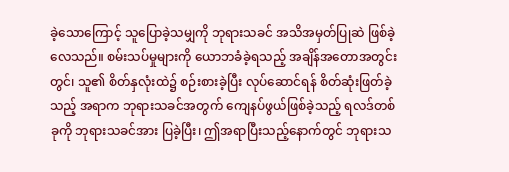ခဲ့သောကြောင့် သူပြောခဲ့သမျှကို ဘုရားသခင် အသိအမှတ်ပြုဆဲ ဖြစ်ခဲ့လေသည်။ စမ်းသပ်မှုများကို ယောဘခံခဲ့ရသည့် အချိန်အတောအတွင်းတွင်၊ သူ၏ စိတ်နှလုံးထဲ၌ စဉ်းစားခဲ့ပြီး လုပ်ဆောင်ရန် စိတ်ဆုံးဖြတ်ခဲ့သည့် အရာက ဘုရားသခင်အတွက် ကျေနပ်ဖွယ်ဖြစ်ခဲ့သည့် ရလဒ်တစ်ခုကို ဘုရားသခင်အား ပြခဲ့ပြီး၊ ဤအရာပြီးသည့်နောက်တွင် ဘုရားသ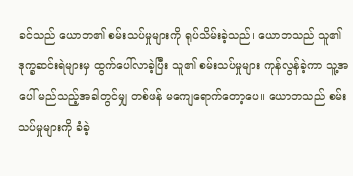ခင်သည် ယောဘ၏ စမ်းသပ်မှုများကို ရုပ်သိမ်းခဲ့သည်၊ ယောဘသည် သူ၏ဒုက္ခဆင်းရဲများမှ ထွက်ပေါ်လာခဲ့ပြီး သူ၏ စမ်းသပ်မှုများ ကုန်လွန်ခဲ့ကာ သူ့အပေါ် မည်သည့်အခါတွင်မျှ တစ်ဖန် မကျေရောက်တော့ပေ။ ယောဘသည် စမ်းသပ်မှုများကို ခံခဲ့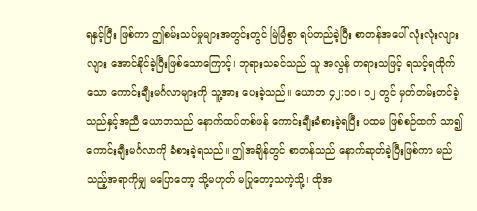ရနှင့်ပြီး ဖြစ်ကာ ဤစမ်းသပ်မှုများအတွင်းတွင် မြဲမြံစွာ ရပ်တည်ခဲ့ပြီး စာတန်အပေါ် လုံးလုံးလျားလျား အောင်နိုင်ခဲ့ပြီးဖြစ်သောကြောင့်၊ ဘုရားသခင်သည် သူ အလွန် တရားသဖြင့် ရသင့်ရထိုက်သော ကောင်းချီးမင်္ဂလာများကို သူ့အား ပေးခဲ့သည်။ ယောဘ ၄၂:၁၀၊ ၁၂ တွင် မှတ်တမ်းတင်ခဲ့သည်နှင့်အညီ ယောဘသည် နောက်ထပ်တစ်ဖန် ကောင်းချီးခံစားခဲ့ရပြီး ပထမ ဖြစ်စဉ်ထက် သာ၍ ကောင်းချီးမင်္ဂလာကို ခံစားခဲ့ရသည်။ ဤအချိန်တွင် စာတန်သည် နောက်ဆုတ်ခဲ့ပြီးဖြစ်ကာ မည်သည့်အရာကိုမျှ မပြောတော့ သို့မဟုတ် မပြုတော့သကဲ့သို့၊ ထိုအ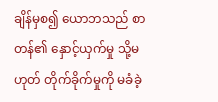ချိန်မှစ၍ ယောဘသည် စာတန်၏ နှောင့်ယှက်မှု သို့မဟုတ် တိုက်ခိုက်မှုကို မခံခဲ့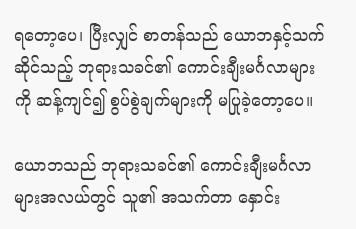ရတော့ပေ၊ ပြီးလျှင် စာတန်သည် ယောဘနှင့်သက်ဆိုင်သည့် ဘုရားသခင်၏ ကောင်းချီးမင်္ဂလာများကို ဆန့်ကျင်၍ စွပ်စွဲချက်များကို မပြုခဲ့တော့ပေ။

ယောဘသည် ဘုရားသခင်၏ ကောင်းချီးမင်္ဂလာများအလယ်တွင် သူ၏ အသက်တာ နှောင်း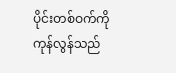ပိုင်းတစ်ဝက်ကို ကုန်လွန်သည်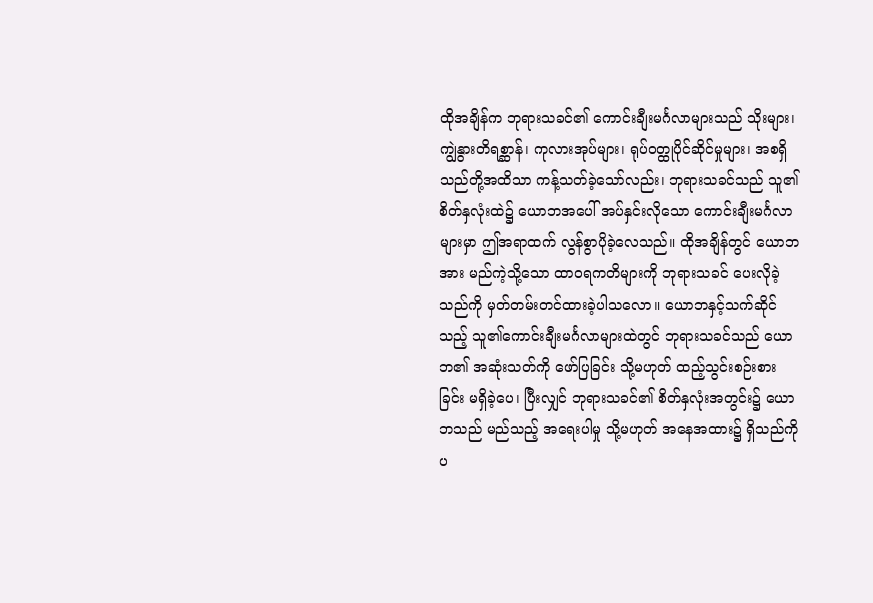ထိုအချိန်က ဘုရားသခင်၏ ကောင်းချီးမင်္ဂလာများသည် သိုးများ၊ ကျွဲနွားတိရစ္ဆာန်၊ ကုလားအုပ်များ၊ ရုပ်ဝတ္ထုပိုင်ဆိုင်မှုများ၊ အစရှိသည်တို့အထိသာ ကန့်သတ်ခဲ့သော်လည်း၊ ဘုရားသခင်သည် သူ၏ စိတ်နှလုံးထဲ၌ ယောဘအပေါ် အပ်နှင်းလိုသော ကောင်းချီးမင်္ဂလာများမှာ ဤအရာထက် လွန်စွာပိုခဲ့လေသည်။ ထိုအချိန်တွင် ယောဘအား မည်ကဲ့သို့သော ထာဝရကတိများကို ဘုရားသခင် ပေးလိုခဲ့သည်ကို မှတ်တမ်းတင်ထားခဲ့ပါသလော။ ယောဘနှင့်သက်ဆိုင်သည့် သူ၏ကောင်းချီးမင်္ဂလာများထဲတွင် ဘုရားသခင်သည် ယောဘ၏ အဆုံးသတ်ကို ဖော်ပြခြင်း သို့မဟုတ် ထည့်သွင်းစဉ်းစားခြင်း မရှိခဲ့ပေ၊ ပြီးလျှင် ဘုရားသခင်၏ စိတ်နှလုံးအတွင်း၌ ယောဘသည် မည်သည့် အရေးပါမှု သို့မဟုတ် အနေအထား၌ ရှိသည်ကို ပ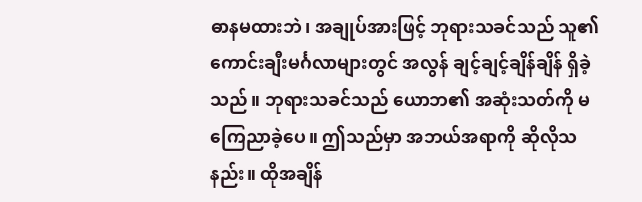ဓာနမထားဘဲ၊ အချုပ်အားဖြင့် ဘုရားသခင်သည် သူ၏ကောင်းချီးမင်္ဂလာများတွင် အလွန် ချင့်ချင့်ချိန်ချိန် ရှိခဲ့သည်။ ဘုရားသခင်သည် ယောဘ၏ အဆုံးသတ်ကို မကြေညာခဲ့ပေ။ ဤသည်မှာ အဘယ်အရာကို ဆိုလိုသနည်း။ ထိုအချိန်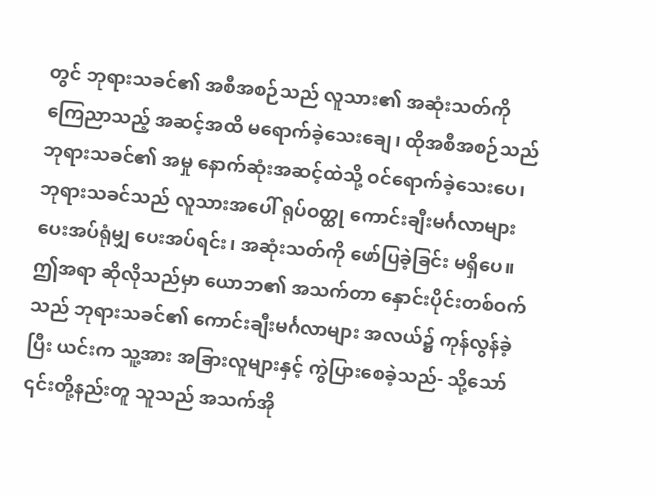တွင် ဘုရားသခင်၏ အစီအစဉ်သည် လူသား၏ အဆုံးသတ်ကို ကြေညာသည့် အဆင့်အထိ မရောက်ခဲ့သေးချေ၊ ထိုအစီအစဉ်သည် ဘုရားသခင်၏ အမှု နောက်ဆုံးအဆင့်ထဲသို့ ဝင်ရောက်ခဲ့သေးပေ၊ ဘုရားသခင်သည် လူသားအပေါ် ရုပ်ဝတ္ထု ကောင်းချီးမင်္ဂလာများ ပေးအပ်ရုံမျှ ပေးအပ်ရင်း၊ အဆုံးသတ်ကို ဖော်ပြခဲ့ခြင်း မရှိပေ။ ဤအရာ ဆိုလိုသည်မှာ ယောဘ၏ အသက်တာ နှောင်းပိုင်းတစ်ဝက်သည် ဘုရားသခင်၏ ကောင်းချီးမင်္ဂလာများ အလယ်၌ ကုန်လွန်ခဲ့ပြီး ယင်းက သူ့အား အခြားလူများနှင့် ကွဲပြားစေခဲ့သည်- သို့သော် ၎င်းတို့နည်းတူ သူသည် အသက်အို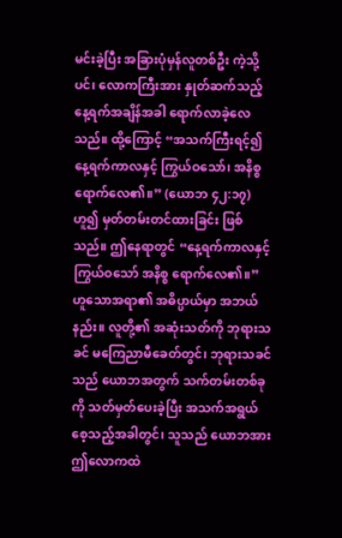မင်းခဲ့ပြီး အခြားပုံမှန်လူတစ်ဦး ကဲ့သို့ပင်၊ လောကကြီးအား နှုတ်ဆက်သည့် နေ့ရက်အချိန်အခါ ရောက်လာခဲ့လေသည်။ ထို့ကြောင့် “အသက်ကြီးရင့်၍ နေ့ရက်ကာလနှင့် ကြွယ်ဝသော်၊ အနိစ္စ ရောက်လေ၏။” (ယောဘ ၄၂:၁၇) ဟူ၍ မှတ်တမ်းတင်ထားခြင်း ဖြစ်သည်။ ဤနေရာတွင် “နေ့ရက်ကာလနှင့် ကြွယ်ဝသော် အနိစ္စ ရောက်လေ၏။” ဟူသောအရာ၏ အဓိပ္ပာယ်မှာ အဘယ်နည်း။ လူတို့၏ အဆုံးသတ်ကို ဘုရားသခင် မကြေညာမီခေတ်တွင်၊ ဘုရားသခင်သည် ယောဘအတွက် သက်တမ်းတစ်ခုကို သတ်မှတ်ပေးခဲ့ပြီး အသက်အရွယ်စေ့သည့်အခါတွင်၊ သူသည် ယောဘအား ဤလောကထဲ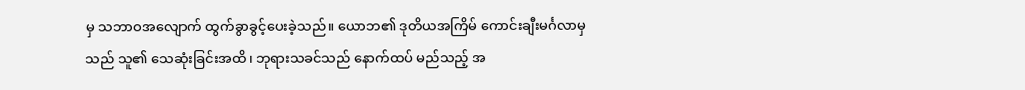မှ သဘာဝအလျောက် ထွက်ခွာခွင့်ပေးခဲ့သည်။ ယောဘ၏ ဒုတိယအကြိမ် ကောင်းချီးမင်္ဂလာမှသည် သူ၏ သေဆုံးခြင်းအထိ၊ ဘုရားသခင်သည် နောက်ထပ် မည်သည့် အ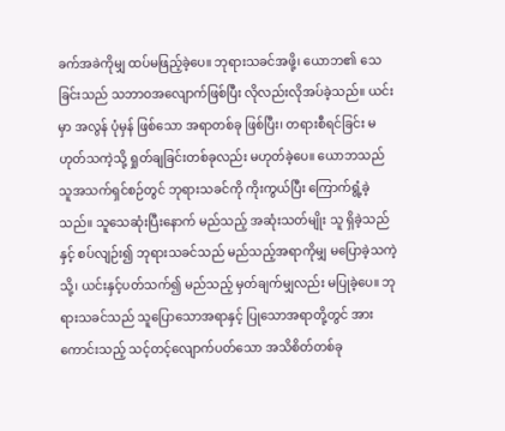ခက်အခဲကိုမျှ ထပ်မဖြည့်ခဲ့ပေ။ ဘုရားသခင်အဖို့၊ ယောဘ၏ သေခြင်းသည် သဘာဝအလျောက်ဖြစ်ပြီး လိုလည်းလိုအပ်ခဲ့သည်။ ယင်းမှာ အလွန် ပုံမှန် ဖြစ်သော အရာတစ်ခု ဖြစ်ပြီး၊ တရားစီရင်ခြင်း မဟုတ်သကဲ့သို့ ရှုတ်ချခြင်းတစ်ခုလည်း မဟုတ်ခဲ့ပေ။ ယောဘသည် သူအသက်ရှင်စဉ်တွင် ဘုရားသခင်ကို ကိုးကွယ်ပြီး ကြောက်ရွံ့ခဲ့သည်။ သူသေဆုံးပြီးနောက် မည်သည့် အဆုံးသတ်မျိုး သူ ရှိခဲ့သည်နှင့် စပ်လျဉ်း၍ ဘုရားသခင်သည် မည်သည့်အရာကိုမျှ မပြောခဲ့သကဲ့သို့၊ ယင်းနှင့်ပတ်သက်၍ မည်သည့် မှတ်ချက်မျှလည်း မပြုခဲ့ပေ။ ဘုရားသခင်သည် သူပြောသောအရာနှင့် ပြုသောအရာတို့တွင် အားကောင်းသည့် သင့်တင့်လျောက်ပတ်သော အသိစိတ်တစ်ခု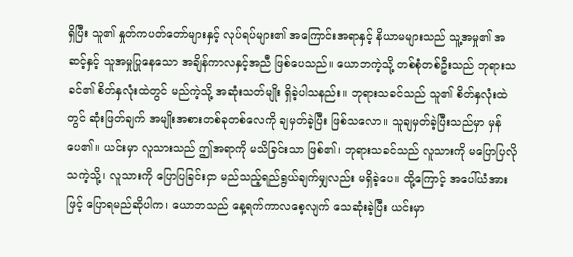ရှိပြီး သူ၏ နှုတ်ကပတ်တော်များနှင့် လုပ်ရပ်များ၏ အကြောင်းအရာနှင့် နိယာမများသည် သူ့အမှု၏ အဆင့်နှင့် သူအမှုပြုနေသော အချိန်ကာလနှင့်အညီ ဖြစ်ပေသည်။ ယောဘကဲ့သို့ တစ်စုံတစ်ဦးသည် ဘုရားသခင်၏ စိတ်နှလုံးထဲတွင် မည်ကဲ့သို့ အဆုံးသတ်မျိုး ရှိခဲ့ပါသနည်း။ ဘုရားသခင်သည် သူ၏ စိတ်နှလုံးထဲတွင် ဆုံးဖြတ်ချက် အမျိုးအစားတစ်ခုတစ်လေကို ချမှတ်ခဲ့ပြီး ဖြစ်သလော။ သူချမှတ်ခဲ့ပြီးသည်မှာ မှန်ပေ၏။ ယင်းမှာ လူသားသည် ဤအရာကို မသိခြင်းသာ ဖြစ်၏၊ ဘုရားသခင်သည် လူသားကို မပြောပြလိုသကဲ့သို့၊ လူသားကို ပြောပြခြင်းငှာ မည်သည့်ရည်ရွယ်ချက်မျှလည်း မရှိခဲ့ပေ။ ထို့ကြောင့် အပေါ်ယံအားဖြင့် ပြောရမည်ဆိုပါက၊ ယောဘသည် နေ့ရက်ကာလစေ့လျက် သေဆုံးခဲ့ပြီး ယင်းမှာ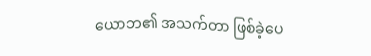ယောဘ၏ အသက်တာ ဖြစ်ခဲ့ပေ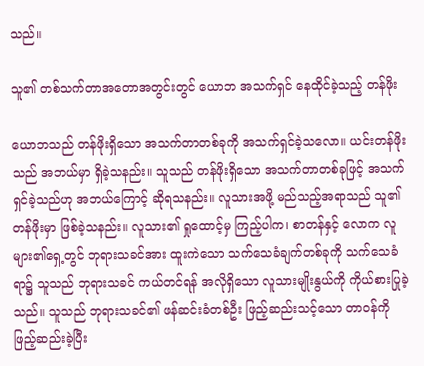သည်။

သူ၏ တစ်သက်တာအတောအတွင်းတွင် ယောဘ အသက်ရှင် နေထိုင်ခဲ့သည့် တန်ဖိုး

ယောဘသည် တန်ဖိုးရှိသော အသက်တာတစ်ခုကို အသက်ရှင်ခဲ့သလော။ ယင်းတန်ဖိုးသည် အဘယ်မှာ ရှိခဲ့သနည်း။ သူသည် တန်ဖိုးရှိသော အသက်တာတစ်ခုဖြင့် အသက်ရှင်ခဲ့သည်ဟု အဘယ်ကြောင့် ဆိုရသနည်း။ လူသားအဖို့ မည်သည့်အရာသည် သူ၏တန်ဖိုးမှာ ဖြစ်ခဲ့သနည်း။ လူသား၏ ရှုထောင့်မှ ကြည့်ပါက၊ စာတန်နှင့် လောက လူများ၏ရှေ့တွင် ဘုရားသခင်အား ထူးကဲသော သက်သေခံချက်တစ်ခုကို သက်သေခံရာ၌ သူသည် ဘုရားသခင် ကယ်တင်ရန် အလိုရှိသော လူသားမျိုးနွယ်ကို ကိုယ်စားပြုခဲ့သည်။ သူသည် ဘုရားသခင်၏ ဖန်ဆင်းခံတစ်ဦး ဖြည့်ဆည်းသင့်သော တာဝန်ကို ဖြည့်ဆည်းခဲ့ပြီး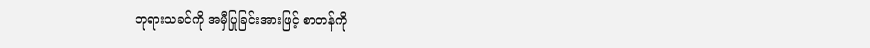ဘုရားသခင်ကို အမှီပြုခြင်းအားဖြင့် စာတန်ကို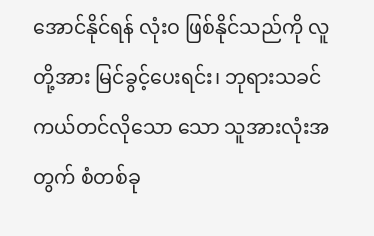အောင်နိုင်ရန် လုံးဝ ဖြစ်နိုင်သည်ကို လူတို့အား မြင်ခွင့်ပေးရင်း၊ ဘုရားသခင် ကယ်တင်လိုသော သော သူအားလုံးအတွက် စံတစ်ခု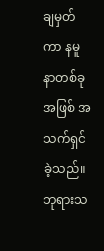ချမှတ်ကာ နမူနာတစ်ခုအဖြစ် အသက်ရှင်ခဲ့သည်။ ဘုရားသ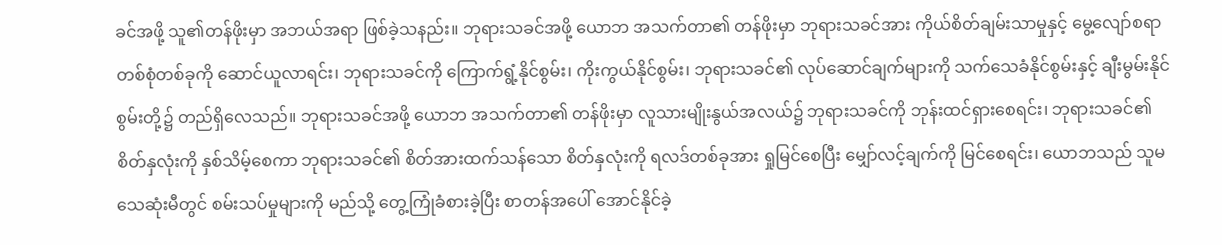ခင်အဖို့ သူ၏တန်ဖိုးမှာ အဘယ်အရာ ဖြစ်ခဲ့သနည်း။ ဘုရားသခင်အဖို့ ယောဘ အသက်တာ၏ တန်ဖိုးမှာ ဘုရားသခင်အား ကိုယ်စိတ်ချမ်းသာမှုနှင့် မွေ့လျော်စရာ တစ်စုံတစ်ခုကို ဆောင်ယူလာရင်း၊ ဘုရားသခင်ကို ကြောက်ရွံ့နိုင်စွမ်း၊ ကိုးကွယ်နိုင်စွမ်း၊ ဘုရားသခင်၏ လုပ်ဆောင်ချက်များကို သက်သေခံနိုင်စွမ်းနှင့် ချီးမွမ်းနိုင်စွမ်းတို့၌ တည်ရှိလေသည်။ ဘုရားသခင်အဖို့ ယောဘ အသက်တာ၏ တန်ဖိုးမှာ လူသားမျိုးနွယ်အလယ်၌ ဘုရားသခင်ကို ဘုန်းထင်ရှားစေရင်း၊ ဘုရားသခင်၏ စိတ်နှလုံးကို နှစ်သိမ့်စေကာ ဘုရားသခင်၏ စိတ်အားထက်သန်သော စိတ်နှလုံးကို ရလဒ်တစ်ခုအား ရှုမြင်စေပြီး မျှော်လင့်ချက်ကို မြင်စေရင်း၊ ယောဘသည် သူမသေဆုံးမီတွင် စမ်းသပ်မှုများကို မည်သို့ တွေ့ကြုံခံစားခဲ့ပြီး စာတန်အပေါ် အောင်နိုင်ခဲ့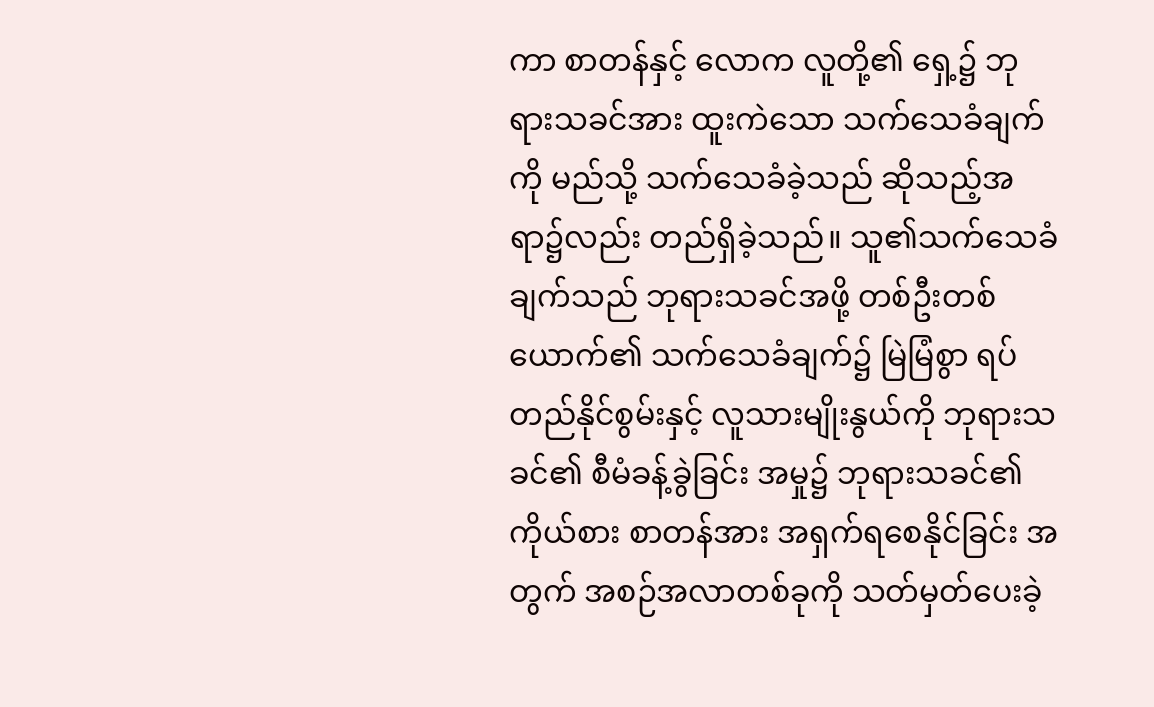ကာ စာတန်နှင့် လောက လူတို့၏ ရှေ့၌ ဘုရားသခင်အား ထူးကဲသော သက်သေခံချက်ကို မည်သို့ သက်သေခံခဲ့သည် ဆိုသည့်အရာ၌လည်း တည်ရှိခဲ့သည်။ သူ၏သက်သေခံချက်သည် ဘုရားသခင်အဖို့ တစ်ဦးတစ်ယောက်၏ သက်သေခံချက်၌ မြဲမြံစွာ ရပ်တည်နိုင်စွမ်းနှင့် လူသားမျိုးနွယ်ကို ဘုရားသခင်၏ စီမံခန့်ခွဲခြင်း အမှု၌ ဘုရားသခင်၏ ကိုယ်စား စာတန်အား အရှက်ရစေနိုင်ခြင်း အတွက် အစဉ်အလာတစ်ခုကို သတ်မှတ်ပေးခဲ့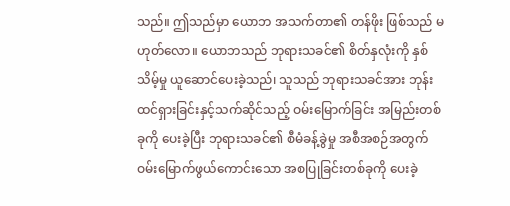သည်။ ဤသည်မှာ ယောဘ အသက်တာ၏ တန်ဖိုး ဖြစ်သည် မဟုတ်လော။ ယောဘသည် ဘုရားသခင်၏ စိတ်နှလုံးကို နှစ်သိမ့်မှု ယူဆောင်ပေးခဲ့သည်၊ သူသည် ဘုရားသခင်အား ဘုန်းထင်ရှားခြင်းနှင့်သက်ဆိုင်သည့် ဝမ်းမြောက်ခြင်း အမြည်းတစ်ခုကို ပေးခဲ့ပြီး ဘုရားသခင်၏ စီမံခန့်ခွဲမှု အစီအစဉ်အတွက် ဝမ်းမြောက်ဖွယ်ကောင်းသော အစပြုခြင်းတစ်ခုကို ပေးခဲ့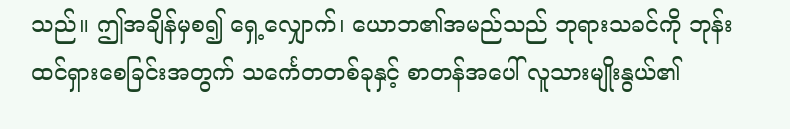သည်။ ဤအချိန်မှစ၍ ရှေ့လျှောက်၊ ယောဘ၏အမည်သည် ဘုရားသခင်ကို ဘုန်းထင်ရှားစေခြင်းအတွက် သင်္ကေတတစ်ခုနှင့် စာတန်အပေါ် လူသားမျိုးနွယ်၏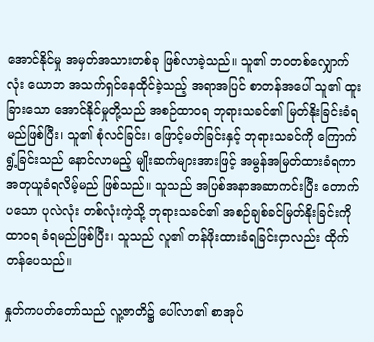အောင်နိုင်မှု အမှတ်အသားတစ်ခု ဖြစ်လာခဲ့သည်။ သူ၏ ဘဝတစ်လျှောက်လုံး ယောဘ အသက်ရှင်နေထိုင်ခဲ့သည့် အရာအပြင် စာတန်အပေါ် သူ၏ ထူးခြားသော အောင်နိုင်မှုတို့သည် အစဉ်ထာဝရ ဘုရားသခင်၏ မြတ်နိုးခြင်းခံရမည်ဖြစ်ပြီး၊ သူ၏ စုံလင်ခြင်း၊ ဖြောင့်မတ်ခြင်းနှင့် ဘုရားသခင်ကို ကြောက်ရွံ့ခြင်းသည် နောင်လာမည့် မျိုးဆက်များအားဖြင့် အမွန်အမြတ်ထားခံရကာ အတုယူခံရလိမ့်မည် ဖြစ်သည်။ သူသည် အပြစ်အနာအဆာကင်းပြီး တောက်ပသော ပုလဲလုံး တစ်လုံးကဲ့သို့ ဘုရားသခင်၏ အစဉ်ချစ်ခင်မြတ်နိုးခြင်းကို ထာဝရ ခံရမည်ဖြစ်ပြီး၊ သူသည် လူ၏ တန်ဖိုးထားခံရခြင်းငှာလည်း ထိုက်တန်ပေသည်။

နှုတ်ကပတ်တော်သည် လူ့ဇာတိ၌ ပေါ်လာ၏ စာအုပ်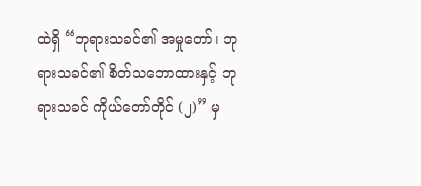ထဲရှိ “ဘုရားသခင်၏ အမှုတော်၊ ဘုရားသခင်၏ စိတ်သဘောထားနှင့် ဘုရားသခင် ကိုယ်တော်တိုင် (၂)” မှ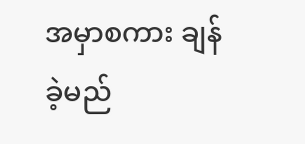အမှာစကား ချန်ခဲ့မည်